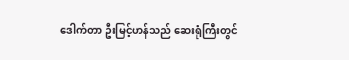ဒေါက်တာ ဦးမြင့်ဟန်သည် ဆေးရုံကြီးတွင်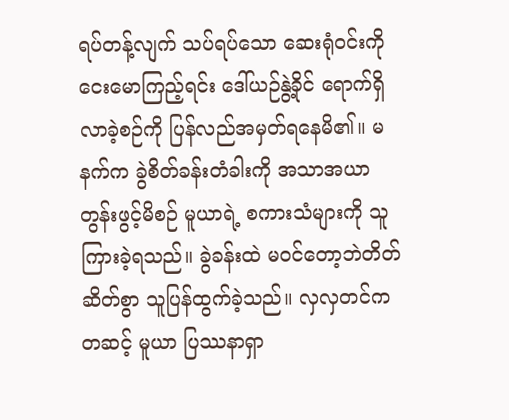ရပ်တန့်လျက် သပ်ရပ်သော ဆေးရုံဝင်းကို ငေးမောကြည့်ရင်း ဒေါ်ယဉ်နွဲ့ခိုင် ရောက်ရှိလာခဲ့စဉ်ကို ပြန်လည်အမှတ်ရနေမိ၏။ မနက်က ခွဲစိတ်ခန်းတံခါးကို အသာအယာတွန်းဖွင့်မိစဉ် မူယာရဲ့ စကားသံများကို သူကြားခဲ့ရသည်။ ခွဲခန်းထဲ မဝင်တော့ဘဲတိတ်ဆိတ်စွာ သူပြန်ထွက်ခဲ့သည်။ လှလှတင်ကတဆင့် မူယာ ပြဿနာရှာ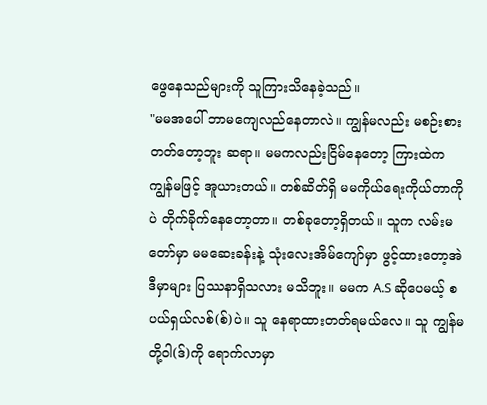ဖွေနေသည်များကို သူကြားသိနေခဲ့သည်။
"မမအပေါ် ဘာမကျေလည်နေတာလဲ။ ကျွန်မလည်း မစဉ်းစားတတ်တော့ဘူး ဆရာ။ မမကလည်းငြိမ်နေတော့ ကြားထဲက ကျွန်မဖြင့် အူယားတယ်။ တစ်ဆိတ်ရှိ မမကိုယ်ရေးကိုယ်တာကိုပဲ တိုက်ခိုက်နေတော့တာ။ တစ်ခုတော့ရှိတယ်။ သူက လမ်းမတော်မှာ မမဆေးခန်းနဲ့ သုံးလေးအိမ်ကျော်မှာ ဖွင့်ထားတော့အဲဒီမှာများ ပြဿနာရှိသလား မသိဘူး။ မမက A.S ဆိုပေမယ့် စပယ်ရှယ်လစ်(စ်)ပဲ။ သူ နေရာထားတတ်ရမယ်လေ။ သူ ကျွန်မတို့ဝါ(ဒ်)ကို ရောက်လာမှာ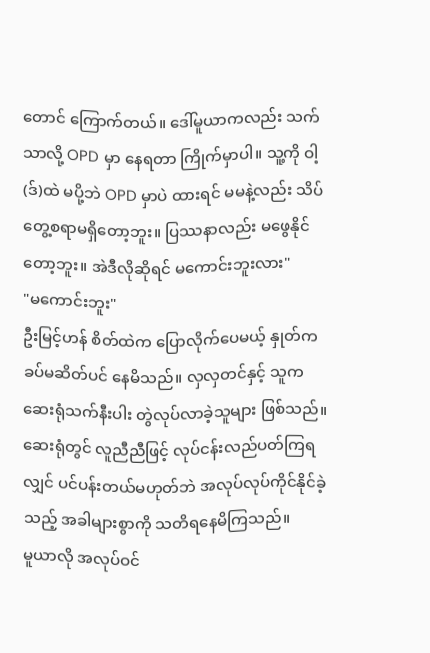တောင် ကြောက်တယ်။ ဒေါ်မူယာကလည်း သက်သာလို့ OPD မှာ နေရတာ ကြိုက်မှာပါ။ သူ့ကို ဝါ့(ဒ်)ထဲ မပို့ဘဲ OPD မှာပဲ ထားရင် မမနဲ့လည်း သိပ်တွေ့စရာမရှိတော့ဘူး။ ပြဿနာလည်း မဖွေနိုင်တော့ဘူး။ အဲဒီလိုဆိုရင် မကောင်းဘူးလား"
"မကောင်းဘူး"
ဦးမြင့်ဟန် စိတ်ထဲက ပြောလိုက်ပေမယ့် နှုတ်က ခပ်မဆိတ်ပင် နေမိသည်။ လှလှတင်နှင့် သူက ဆေးရုံသက်နီးပါး တွဲလုပ်လာခဲ့သူများ ဖြစ်သည်။ ဆေးရုံတွင် လူညီညီဖြင့် လုပ်ငန်းလည်ပတ်ကြရလျှင် ပင်ပန်းတယ်မဟုတ်ဘဲ အလုပ်လုပ်ကိုင်နိုင်ခဲ့သည့် အခါများစွာကို သတိရနေမိကြသည်။
မူယာလို အလုပ်ဝင်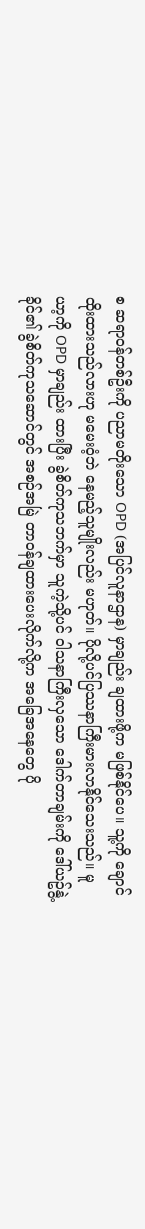စ ဆရာဝန်တစ်ဦးကို ပညာမတိုးသော OPD (အပြင်လူနာဌာန) မှာချည်း ချထားဖို့က မဖြစ်နိုင်ပေ။ သူ့ကို ချောင်ထိုးထားသည်လားဟု မမေးဝံ့ဘဲ နေမည့်သူမျိုးလည်း မဟုတ်။ ပိုလို့ပင်ပြဿနာကြီးမားလာနိုင်သေးသည်။ မူယာ့ကို OPD မှာချည်း ထားပြီး ခွဲစိတ်ကုသဘက်မှာ သူကဲ့သို့ပင် ဝါသနာကြီးလှသော ဒေါက်တာချမ်းကို ဒေါ်ယဥ်နွဲ့ခိုင်၏ ခွဲစိတ်ကုသဆောင်တွင် အစဉ်အမြဲ တာဝန်ချထားပေးလိုက်လို့က အခြေအနေတွေ ပို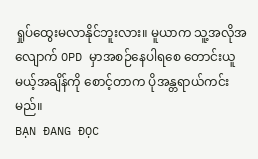ရှုပ်ထွေးမလာနိုင်ဘူးလား။ မူယာက သူ့အလိုအလျောက် OPD မှာအစဉ်နေပါရစေ တောင်းယူမယ့်အချိန်ကို စောင့်တာက ပိုအန္တရာယ်ကင်းမည်။
BẠN ĐANG ĐỌC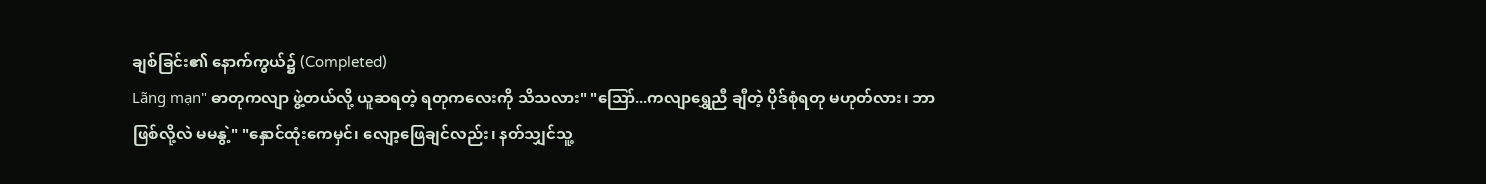ချစ်ခြင်း၏ နောက်ကွယ်၌ (Completed)
Lãng mạn" ဓာတုကလျာ ဖွဲ့တယ်လို့ ယူဆရတဲ့ ရတုကလေးကို သိသလား" "သြော်...ကလျာရွှေညီ ချီတဲ့ ပိုဒ်စုံရတု မဟုတ်လား၊ ဘာဖြစ်လို့လဲ မမနွဲ့" "နှောင်ထုံးကေမှင်၊ လျော့ဖြေချင်လည်း၊ နတ်သျှင်သူ့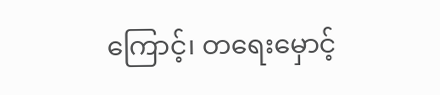ကြောင့်၊ တရေးမှောင့်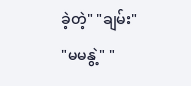ခဲ့တဲ့" "ချမ်း" "မမနွဲ့" "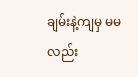ချမ်းနဲ့ကျမှ မမလည်း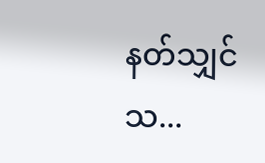နတ်သျှင်သ...